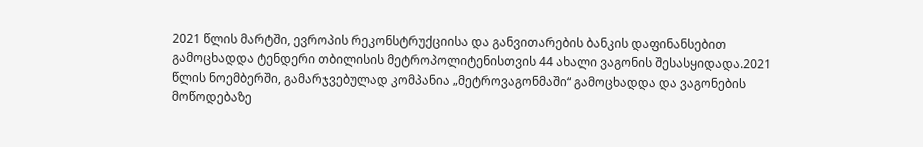2021 წლის მარტში, ევროპის რეკონსტრუქციისა და განვითარების ბანკის დაფინანსებით გამოცხადდა ტენდერი თბილისის მეტროპოლიტენისთვის 44 ახალი ვაგონის შესასყიდადა.2021 წლის ნოემბერში, გამარჯვებულად კომპანია „მეტროვაგონმაში“ გამოცხადდა და ვაგონების მოწოდებაზე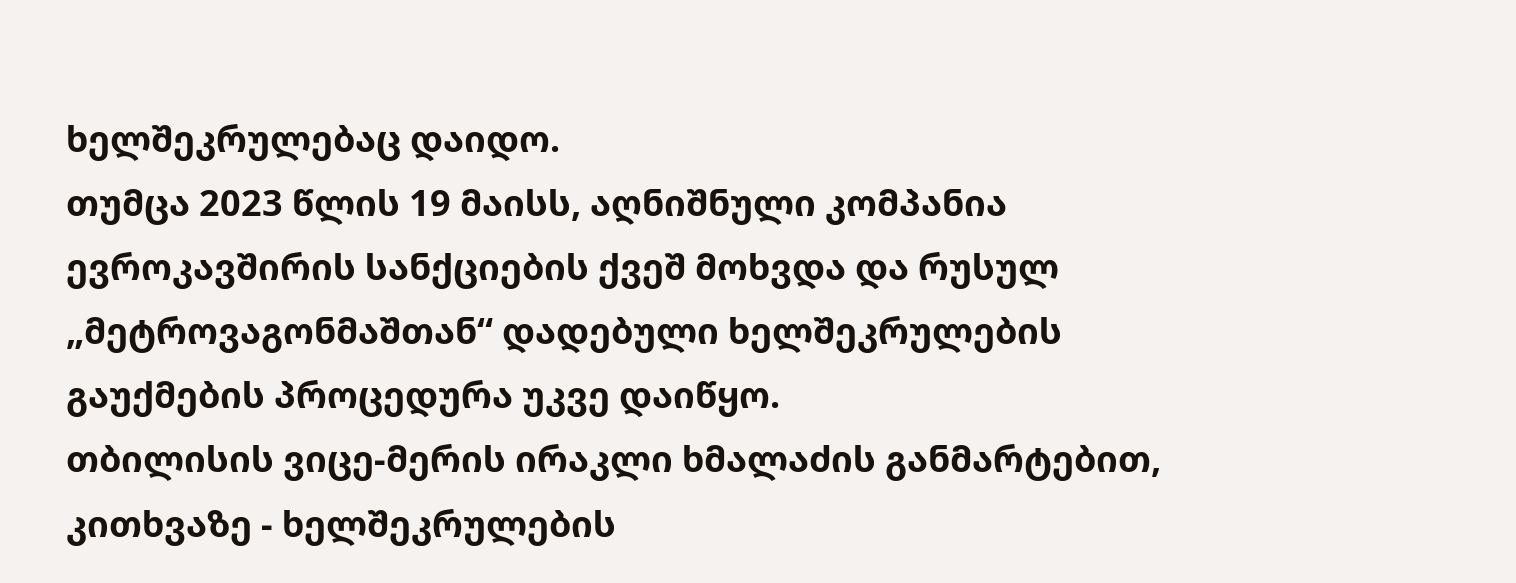ხელშეკრულებაც დაიდო.
თუმცა 2023 წლის 19 მაისს, აღნიშნული კომპანია ევროკავშირის სანქციების ქვეშ მოხვდა და რუსულ „მეტროვაგონმაშთან“ დადებული ხელშეკრულების გაუქმების პროცედურა უკვე დაიწყო.
თბილისის ვიცე-მერის ირაკლი ხმალაძის განმარტებით, კითხვაზე - ხელშეკრულების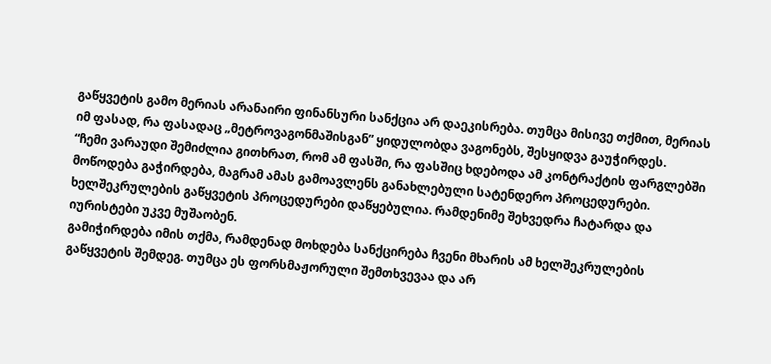გაწყვეტის გამო მერიას არანაირი ფინანსური სანქცია არ დაეკისრება. თუმცა მისივე თქმით, მერიას იმ ფასად, რა ფასადაც „მეტროვაგონმაშისგან” ყიდულობდა ვაგონებს, შესყიდვა გაუჭირდეს.
“ჩემი ვარაუდი შემიძლია გითხრათ, რომ ამ ფასში, რა ფასშიც ხდებოდა ამ კონტრაქტის ფარგლებში მოწოდება გაჭირდება, მაგრამ ამას გამოავლენს განახლებული სატენდერო პროცედურები. ხელშეკრულების გაწყვეტის პროცედურები დაწყებულია. რამდენიმე შეხვედრა ჩატარდა და იურისტები უკვე მუშაობენ.
გამიჭირდება იმის თქმა, რამდენად მოხდება სანქცირება ჩვენი მხარის ამ ხელშეკრულების გაწყვეტის შემდეგ. თუმცა ეს ფორსმაჟორული შემთხვევაა და არ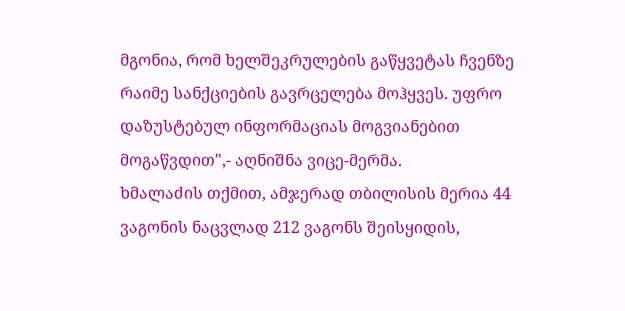მგონია, რომ ხელშეკრულების გაწყვეტას ჩვენზე რაიმე სანქციების გავრცელება მოჰყვეს. უფრო დაზუსტებულ ინფორმაციას მოგვიანებით მოგაწვდით",- აღნიშნა ვიცე-მერმა.
ხმალაძის თქმით, ამჯერად თბილისის მერია 44 ვაგონის ნაცვლად 212 ვაგონს შეისყიდის,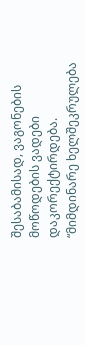შესაბამისად, ვაგონების მოწოდების ვადები დაკორექტირდება.
“მიმდინარე ხელშეკრულება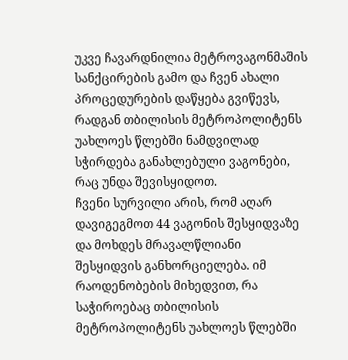უკვე ჩავარდნილია მეტროვაგონმაშის სანქცირების გამო და ჩვენ ახალი პროცედურების დაწყება გვიწევს, რადგან თბილისის მეტროპოლიტენს უახლოეს წლებში ნამდვილად სჭირდება განახლებული ვაგონები, რაც უნდა შევისყიდოთ.
ჩვენი სურვილი არის, რომ აღარ დავიგეგმოთ 44 ვაგონის შესყიდვაზე და მოხდეს მრავალწლიანი შესყიდვის განხორციელება. იმ რაოდენობების მიხედვით, რა საჭიროებაც თბილისის მეტროპოლიტენს უახლოეს წლებში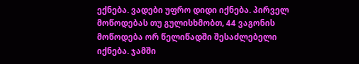ექნება. ვადები უფრო დიდი იქნება. პირველ მოწოდებას თუ გულისხმობთ, 44 ვაგონის მოწოდება ორ წელიწადში შესაძლებელი იქნება. ჯამში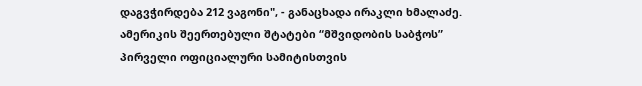დაგვჭირდება 212 ვაგონი", - განაცხადა ირაკლი ხმალაძე.
ამერიკის შეერთებული შტატები “მშვიდობის საბჭოს” პირველი ოფიციალური სამიტისთვის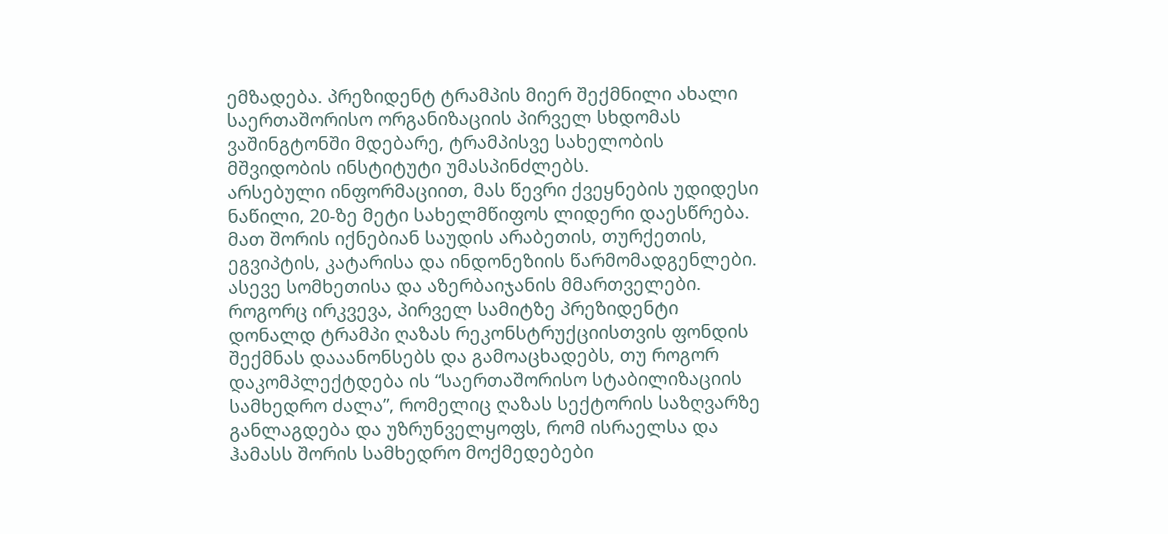ემზადება. პრეზიდენტ ტრამპის მიერ შექმნილი ახალი საერთაშორისო ორგანიზაციის პირველ სხდომას ვაშინგტონში მდებარე, ტრამპისვე სახელობის მშვიდობის ინსტიტუტი უმასპინძლებს.
არსებული ინფორმაციით, მას წევრი ქვეყნების უდიდესი ნაწილი, 20-ზე მეტი სახელმწიფოს ლიდერი დაესწრება. მათ შორის იქნებიან საუდის არაბეთის, თურქეთის, ეგვიპტის, კატარისა და ინდონეზიის წარმომადგენლები. ასევე სომხეთისა და აზერბაიჯანის მმართველები.
როგორც ირკვევა, პირველ სამიტზე პრეზიდენტი დონალდ ტრამპი ღაზას რეკონსტრუქციისთვის ფონდის შექმნას დააანონსებს და გამოაცხადებს, თუ როგორ დაკომპლექტდება ის “საერთაშორისო სტაბილიზაციის სამხედრო ძალა”, რომელიც ღაზას სექტორის საზღვარზე განლაგდება და უზრუნველყოფს, რომ ისრაელსა და ჰამასს შორის სამხედრო მოქმედებები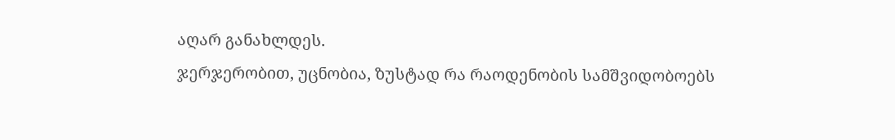აღარ განახლდეს.
ჯერჯერობით, უცნობია, ზუსტად რა რაოდენობის სამშვიდობოებს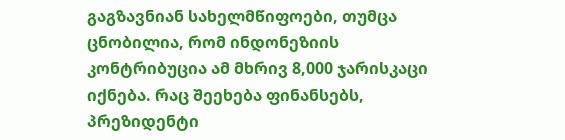გაგზავნიან სახელმწიფოები, თუმცა ცნობილია, რომ ინდონეზიის კონტრიბუცია ამ მხრივ 8,000 ჯარისკაცი იქნება. რაც შეეხება ფინანსებს, პრეზიდენტი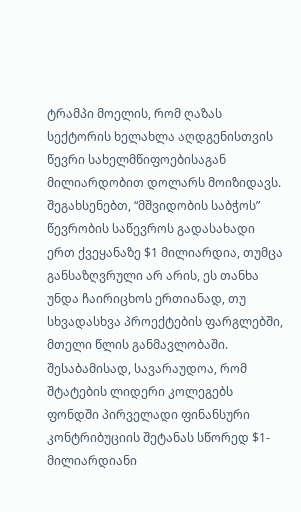ტრამპი მოელის, რომ ღაზას სექტორის ხელახლა აღდგენისთვის წევრი სახელმწიფოებისაგან მილიარდობით დოლარს მოიზიდავს. შეგახსენებთ, “მშვიდობის საბჭოს” წევრობის საწევროს გადასახადი ერთ ქვეყანაზე $1 მილიარდია, თუმცა განსაზღვრული არ არის, ეს თანხა უნდა ჩაირიცხოს ერთიანად, თუ სხვადასხვა პროექტების ფარგლებში, მთელი წლის განმავლობაში. შესაბამისად, სავარაუდოა, რომ შტატების ლიდერი კოლეგებს ფონდში პირველადი ფინანსური კონტრიბუციის შეტანას სწორედ $1-მილიარდიანი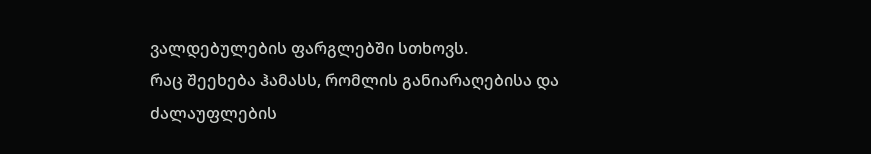ვალდებულების ფარგლებში სთხოვს.
რაც შეეხება ჰამასს, რომლის განიარაღებისა და ძალაუფლების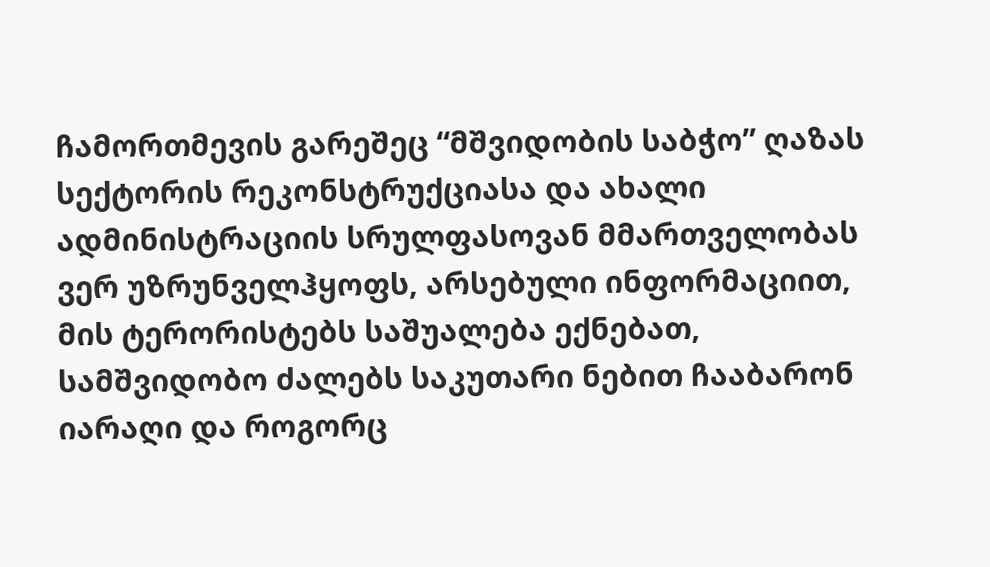ჩამორთმევის გარეშეც “მშვიდობის საბჭო” ღაზას სექტორის რეკონსტრუქციასა და ახალი ადმინისტრაციის სრულფასოვან მმართველობას ვერ უზრუნველჰყოფს, არსებული ინფორმაციით, მის ტერორისტებს საშუალება ექნებათ, სამშვიდობო ძალებს საკუთარი ნებით ჩააბარონ იარაღი და როგორც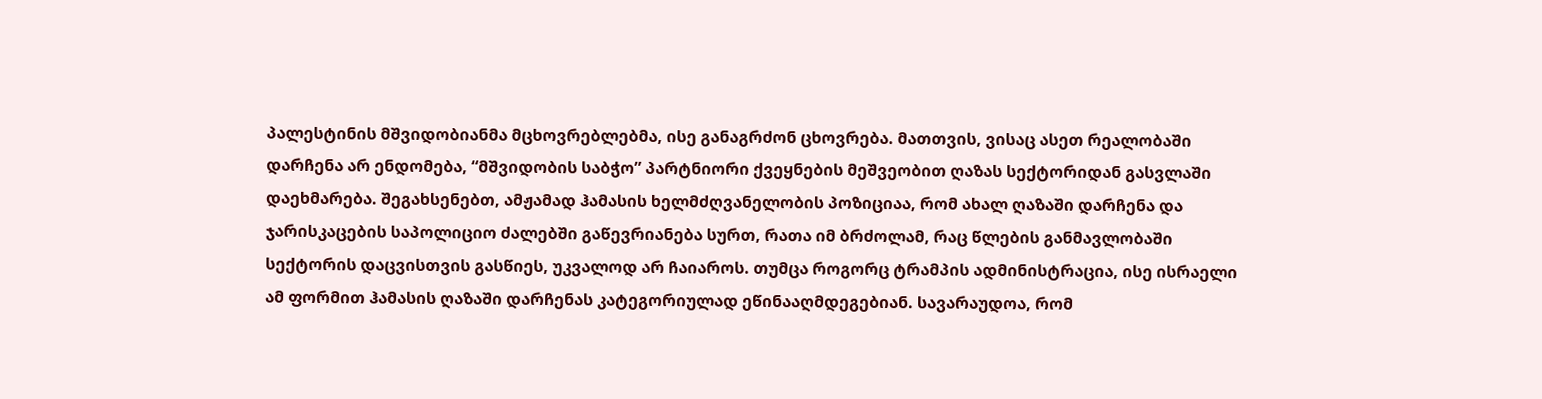პალესტინის მშვიდობიანმა მცხოვრებლებმა, ისე განაგრძონ ცხოვრება. მათთვის, ვისაც ასეთ რეალობაში დარჩენა არ ენდომება, “მშვიდობის საბჭო” პარტნიორი ქვეყნების მეშვეობით ღაზას სექტორიდან გასვლაში დაეხმარება. შეგახსენებთ, ამჟამად ჰამასის ხელმძღვანელობის პოზიციაა, რომ ახალ ღაზაში დარჩენა და ჯარისკაცების საპოლიციო ძალებში გაწევრიანება სურთ, რათა იმ ბრძოლამ, რაც წლების განმავლობაში სექტორის დაცვისთვის გასწიეს, უკვალოდ არ ჩაიაროს. თუმცა როგორც ტრამპის ადმინისტრაცია, ისე ისრაელი ამ ფორმით ჰამასის ღაზაში დარჩენას კატეგორიულად ეწინააღმდეგებიან. სავარაუდოა, რომ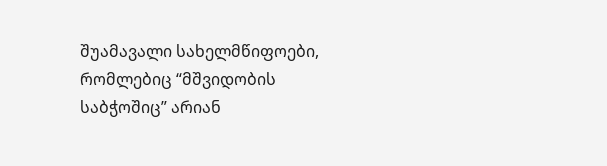შუამავალი სახელმწიფოები, რომლებიც “მშვიდობის საბჭოშიც” არიან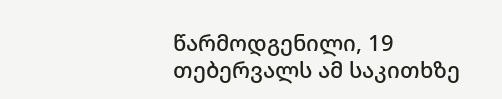წარმოდგენილი, 19 თებერვალს ამ საკითხზე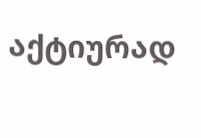აქტიურად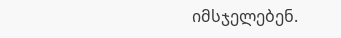იმსჯელებენ.